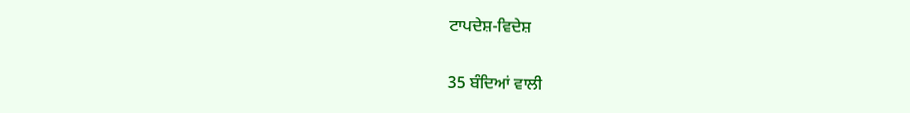ਟਾਪਦੇਸ਼-ਵਿਦੇਸ਼

35 ਬੰਦਿਆਂ ਵਾਲੀ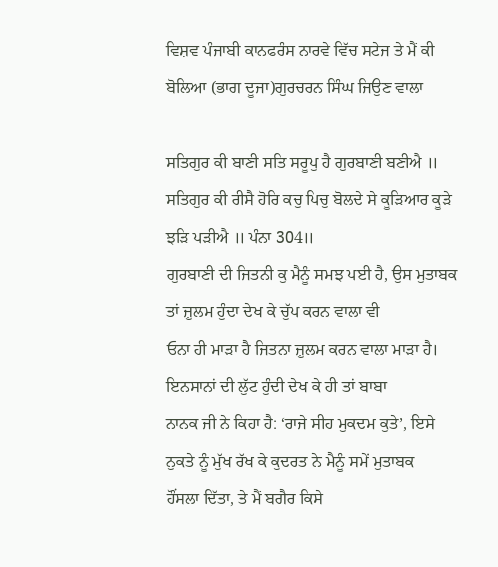ਵਿਸ਼ਵ ਪੰਜਾਬੀ ਕਾਨਫਰੰਸ ਨਾਰਵੇ ਵਿੱਚ ਸਟੇਜ ਤੇ ਮੈਂ ਕੀ ਬੋਲਿਆ (ਭਾਗ ਦੂਜਾ)ਗੁਰਚਰਨ ਸਿੰਘ ਜਿਉਣ ਵਾਲਾ

ਸਤਿਗੁਰ ਕੀ ਬਾਣੀ ਸਤਿ ਸਰੂਪੁ ਹੈ ਗੁਰਬਾਣੀ ਬਣੀਐ ॥
ਸਤਿਗੁਰ ਕੀ ਰੀਸੈ ਹੋਰਿ ਕਚੁ ਪਿਚੁ ਬੋਲਦੇ ਸੇ ਕੂੜਿਆਰ ਕੂੜੇ ਝੜਿ ਪੜੀਐ ॥ ਪੰਨਾ 304॥
ਗੁਰਬਾਣੀ ਦੀ ਜਿਤਨੀ ਕੁ ਮੈਨੂੰ ਸਮਝ ਪਈ ਹੈ, ਉਸ ਮੁਤਾਬਕ ਤਾਂ ਜ਼ੁਲਮ ਹੁੰਦਾ ਦੇਖ ਕੇ ਚੁੱਪ ਕਰਨ ਵਾਲਾ ਵੀ
ਓਨਾ ਹੀ ਮਾੜਾ ਹੈ ਜਿਤਨਾ ਜ਼ੁਲਮ ਕਰਨ ਵਾਲਾ ਮਾੜਾ ਹੈ। ਇਨਸਾਨਾਂ ਦੀ ਲੁੱਟ ਹੁੰਦੀ ਦੇਖ ਕੇ ਹੀ ਤਾਂ ਬਾਬਾ
ਨਾਨਕ ਜੀ ਨੇ ਕਿਹਾ ਹੈ: ‘ਰਾਜੇ ਸੀਹ ਮੁਕਦਮ ਕੁਤੇ’, ਇਸੇ ਨੁਕਤੇ ਨੂੰ ਮੁੱਖ ਰੱਖ ਕੇ ਕੁਦਰਤ ਨੇ ਮੈਨੂੰ ਸਮੇਂ ਮੁਤਾਬਕ
ਹੌਂਸਲਾ ਦਿੱਤਾ, ਤੇ ਮੈਂ ਬਗੈਰ ਕਿਸੇ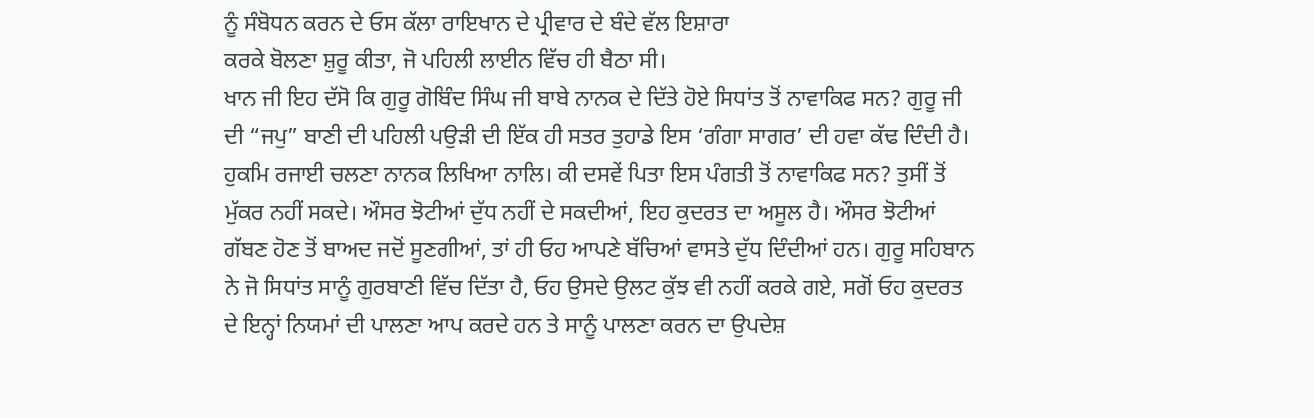ਨੂੰ ਸੰਬੋਧਨ ਕਰਨ ਦੇ ਓਸ ਕੱਲਾ ਰਾਇਖਾਨ ਦੇ ਪ੍ਰੀਵਾਰ ਦੇ ਬੰਦੇ ਵੱਲ ਇਸ਼ਾਰਾ
ਕਰਕੇ ਬੋਲਣਾ ਸ਼ੁਰੂ ਕੀਤਾ, ਜੋ ਪਹਿਲੀ ਲਾਈਨ ਵਿੱਚ ਹੀ ਬੈਠਾ ਸੀ।
ਖਾਨ ਜੀ ਇਹ ਦੱਸੋ ਕਿ ਗੁਰੂ ਗੋਬਿੰਦ ਸਿੰਘ ਜੀ ਬਾਬੇ ਨਾਨਕ ਦੇ ਦਿੱਤੇ ਹੋਏ ਸਿਧਾਂਤ ਤੋਂ ਨਾਵਾਕਿਫ ਸਨ? ਗੁਰੂ ਜੀ
ਦੀ “ਜਪੁ” ਬਾਣੀ ਦੀ ਪਹਿਲੀ ਪਉੜੀ ਦੀ ਇੱਕ ਹੀ ਸਤਰ ਤੁਹਾਡੇ ਇਸ ‘ਗੰਗਾ ਸਾਗਰ’ ਦੀ ਹਵਾ ਕੱਢ ਦਿੰਦੀ ਹੈ।
ਹੁਕਮਿ ਰਜਾਈ ਚਲਣਾ ਨਾਨਕ ਲਿਖਿਆ ਨਾਲਿ। ਕੀ ਦਸਵੇਂ ਪਿਤਾ ਇਸ ਪੰਗਤੀ ਤੋਂ ਨਾਵਾਕਿਫ ਸਨ? ਤੁਸੀਂ ਤੋਂ
ਮੁੱਕਰ ਨਹੀਂ ਸਕਦੇ। ਔਸਰ ਝੋਟੀਆਂ ਦੁੱਧ ਨਹੀਂ ਦੇ ਸਕਦੀਆਂ, ਇਹ ਕੁਦਰਤ ਦਾ ਅਸੂਲ ਹੈ। ਔਸਰ ਝੋਟੀਆਂ
ਗੱਬਣ ਹੋਣ ਤੋਂ ਬਾਅਦ ਜਦੋਂ ਸੂਣਗੀਆਂ, ਤਾਂ ਹੀ ਓਹ ਆਪਣੇ ਬੱਚਿਆਂ ਵਾਸਤੇ ਦੁੱਧ ਦਿੰਦੀਆਂ ਹਨ। ਗੁਰੂ ਸਹਿਬਾਨ
ਨੇ ਜੋ ਸਿਧਾਂਤ ਸਾਨੂੰ ਗੁਰਬਾਣੀ ਵਿੱਚ ਦਿੱਤਾ ਹੈ, ਓਹ ਉਸਦੇ ਉਲਟ ਕੁੱਝ ਵੀ ਨਹੀਂ ਕਰਕੇ ਗਏ, ਸਗੋਂ ਓਹ ਕੁਦਰਤ
ਦੇ ਇਨ੍ਹਾਂ ਨਿਯਮਾਂ ਦੀ ਪਾਲਣਾ ਆਪ ਕਰਦੇ ਹਨ ਤੇ ਸਾਨੂੰ ਪਾਲਣਾ ਕਰਨ ਦਾ ਉਪਦੇਸ਼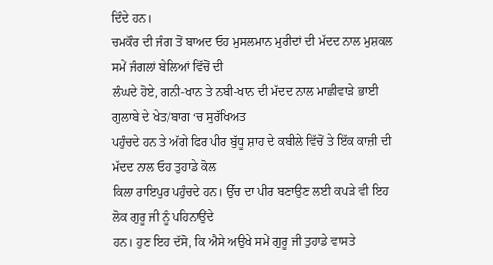ਦਿੰਦੇ ਹਨ।
ਚਮਕੌਰ ਦੀ ਜੰਗ ਤੋਂ ਬਾਅਦ ਓਹ ਮੁਸਲਮਾਨ ਮੁਰੀਦਾਂ ਦੀ ਮੱਦਦ ਨਾਲ ਮੁਸ਼ਕਲ ਸਮੇਂ ਜੰਗਲਾਂ ਬੇਲਿਆਂ ਵਿੱਚੋਂ ਦੀ
ਲੰਘਦੇ ਹੋਏ, ਗਨੀ-ਖਾਨ ਤੇ ਨਬੀ-ਖਾਨ ਦੀ ਮੱਦਦ ਨਾਲ ਮਾਛੀਵਾੜੇ ਭਾਈ ਗੁਲਾਬੇ ਦੇ ਖੇਤ/ਬਾਗ ‘ਚ ਸੁਰੱਖਿਅਤ
ਪਹੁੰਚਦੇ ਹਨ ਤੇ ਅੱਗੇ ਫਿਰ ਪੀਰ ਬੁੱਧੂ ਸ਼ਾਹ ਦੇ ਕਬੀਲੇ ਵਿੱਚੋਂ ਤੇ ਇੱਕ ਕਾਜ਼ੀ ਦੀ ਮੱਦਦ ਨਾਲ ਓਹ ਤੁਹਾਡੇ ਕੋਲ
ਕਿਲਾ ਰਾਇਪੁਰ ਪਹੁੰਚਦੇ ਹਨ। ਉੱਚ ਦਾ ਪੀਰ ਬਣਾਉਣ ਲਈ ਕਪੜੇ ਵੀ ਇਹ ਲੋਕ ਗੁਰੂ ਜੀ ਨੂੰ ਪਹਿਨਾਉਂਦੇ
ਹਨ। ਹੁਣ ਇਹ ਦੱਸੋ, ਕਿ ਐਸੇ ਅਉਖੇ ਸਮੇਂ ਗੁਰੂ ਜੀ ਤੁਹਾਡੇ ਵਾਸਤੇ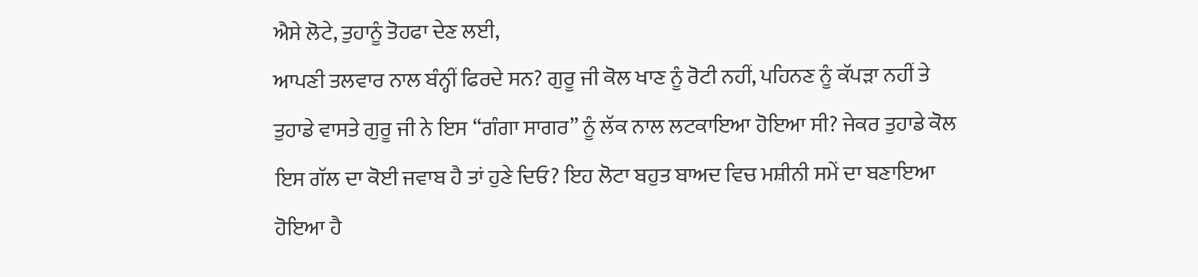ਐਸੇ ਲੋਟੇ, ਤੁਹਾਨੂੰ ਤੋਹਫਾ ਦੇਣ ਲਈ,
ਆਪਣੀ ਤਲਵਾਰ ਨਾਲ ਬੰਨ੍ਹੀਂ ਫਿਰਦੇ ਸਨ? ਗੁਰੂ ਜੀ ਕੋਲ ਖਾਣ ਨੂੰ ਰੋਟੀ ਨਹੀਂ, ਪਹਿਨਣ ਨੂੰ ਕੱਪੜਾ ਨਹੀਂ ਤੇ
ਤੁਹਾਡੇ ਵਾਸਤੇ ਗੁਰੂ ਜੀ ਨੇ ਇਸ “ਗੰਗਾ ਸਾਗਰ” ਨੂੰ ਲੱਕ ਨਾਲ ਲਟਕਾਇਆ ਹੋਇਆ ਸੀ? ਜੇਕਰ ਤੁਹਾਡੇ ਕੋਲ
ਇਸ ਗੱਲ ਦਾ ਕੋਈ ਜਵਾਬ ਹੈ ਤਾਂ ਹੁਣੇ ਦਿਓ? ਇਹ ਲੋਟਾ ਬਹੁਤ ਬਾਅਦ ਵਿਚ ਮਸ਼ੀਨੀ ਸਮੇਂ ਦਾ ਬਣਾਇਆ
ਹੋਇਆ ਹੈ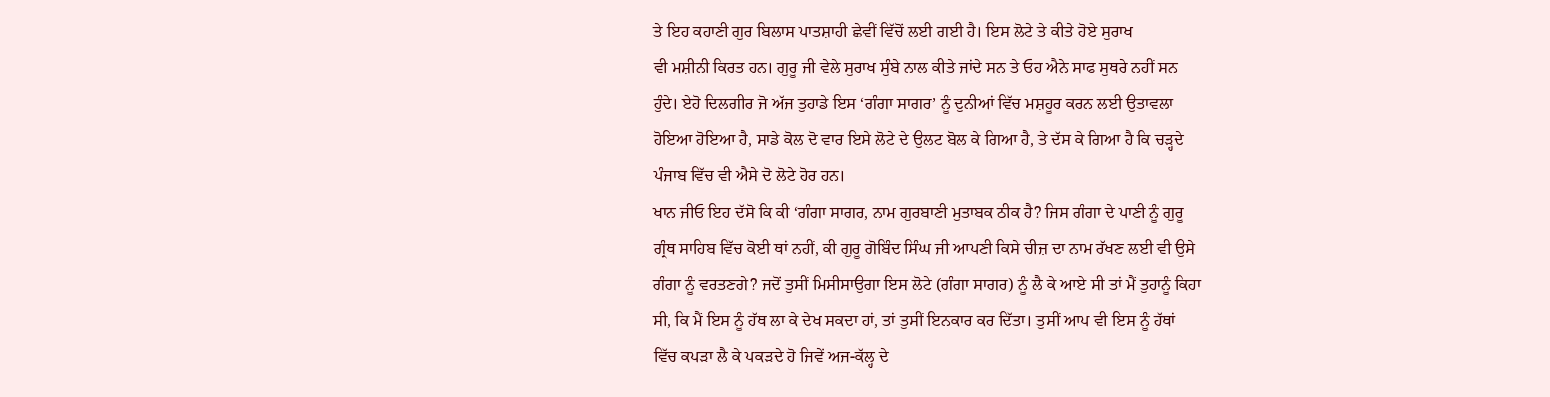ਤੇ ਇਹ ਕਹਾਣੀ ਗੁਰ ਬਿਲਾਸ ਪਾਤਸ਼ਾਹੀ ਛੇਵੀਂ ਵਿੱਚੋਂ ਲਈ ਗਈ ਹੈ। ਇਸ ਲੋਟੇ ਤੇ ਕੀਤੇ ਹੋਏ ਸੁਰਾਖ
ਵੀ ਮਸ਼ੀਨੀ ਕਿਰਤ ਹਨ। ਗੁਰੂ ਜੀ ਵੇਲੇ ਸੁਰਾਖ ਸੁੰਬੇ ਨਾਲ ਕੀਤੇ ਜਾਂਦੇ ਸਨ ਤੇ ਓਹ ਐਨੇ ਸਾਫ ਸੁਥਰੇ ਨਹੀਂ ਸਨ
ਹੁੰਦੇ। ਏਹੋ ਦਿਲਗੀਰ ਜੋ ਅੱਜ ਤੁਹਾਡੇ ਇਸ ‘ਗੰਗਾ ਸਾਗਰ’ ਨੂੰ ਦੁਨੀਆਂ ਵਿੱਚ ਮਸ਼ਹੂਰ ਕਰਨ ਲਈ ਉਤਾਵਲਾ
ਹੋਇਆ ਹੋਇਆ ਹੈ, ਸਾਡੇ ਕੋਲ ਦੋ ਵਾਰ ਇਸੇ ਲੋਟੇ ਦੇ ਉਲਟ ਬੋਲ ਕੇ ਗਿਆ ਹੈ, ਤੇ ਦੱਸ ਕੇ ਗਿਆ ਹੈ ਕਿ ਚੜ੍ਹਦੇ
ਪੰਜਾਬ ਵਿੱਚ ਵੀ ਐਸੇ ਦੋ ਲੋਟੇ ਹੋਰ ਹਨ।
ਖਾਨ ਜੀਓ ਇਹ ਦੱਸੋ ਕਿ ਕੀ ‘ਗੰਗਾ ਸਾਗਰ, ਨਾਮ ਗੁਰਬਾਣੀ ਮੁਤਾਬਕ ਠੀਕ ਹੈ? ਜਿਸ ਗੰਗਾ ਦੇ ਪਾਣੀ ਨੂੰ ਗੁਰੂ
ਗ੍ਰੰਥ ਸਾਹਿਬ ਵਿੱਚ ਕੋਈ ਥਾਂ ਨਹੀਂ, ਕੀ ਗੁਰੂ ਗੋਬਿੰਦ ਸਿੰਘ ਜੀ ਆਪਣੀ ਕਿਸੇ ਚੀਜ਼ ਦਾ ਨਾਮ ਰੱਖਣ ਲਈ ਵੀ ਉਸੇ
ਗੰਗਾ ਨੂੰ ਵਰਤਣਗੇ? ਜਦੋਂ ਤੁਸੀਂ ਮਿਸੀਸਾਉਗਾ ਇਸ ਲੋਟੇ (ਗੰਗਾ ਸਾਗਰ) ਨੂੰ ਲੈ ਕੇ ਆਏ ਸੀ ਤਾਂ ਮੈਂ ਤੁਹਾਨੂੰ ਕਿਹਾ
ਸੀ, ਕਿ ਮੈਂ ਇਸ ਨੂੰ ਹੱਥ ਲਾ ਕੇ ਦੇਖ ਸਕਦਾ ਹਾਂ, ਤਾਂ ਤੁਸੀਂ ਇਨਕਾਰ ਕਰ ਦਿੱਤਾ। ਤੁਸੀਂ ਆਪ ਵੀ ਇਸ ਨੂੰ ਹੱਥਾਂ
ਵਿੱਚ ਕਪੜਾ ਲੈ ਕੇ ਪਕੜਦੇ ਹੋ ਜਿਵੇਂ ਅਜ-ਕੱਲ੍ਹ ਦੇ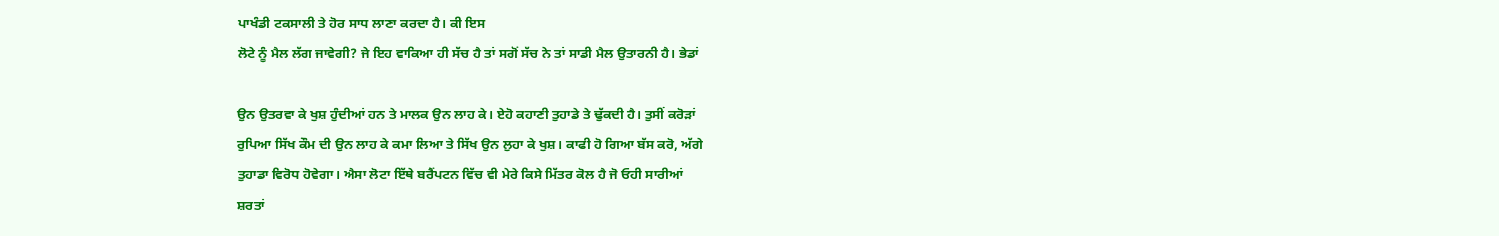ਪਾਖੰਡੀ ਟਕਸਾਲੀ ਤੇ ਹੋਰ ਸਾਧ ਲਾਣਾ ਕਰਦਾ ਹੈ। ਕੀ ਇਸ
ਲੋਟੇ ਨੂੰ ਮੈਲ ਲੱਗ ਜਾਵੇਗੀ? ਜੇ ਇਹ ਵਾਕਿਆ ਹੀ ਸੱਚ ਹੈ ਤਾਂ ਸਗੋਂ ਸੱਚ ਨੇ ਤਾਂ ਸਾਡੀ ਮੈਲ ਉਤਾਰਨੀ ਹੈ। ਭੇਡਾਂ

ਉਨ ਉਤਰਵਾ ਕੇ ਖੁਸ਼ ਹੁੰਦੀਆਂ ਹਨ ਤੇ ਮਾਲਕ ਉਨ ਲਾਹ ਕੇ। ਏਹੋ ਕਹਾਣੀ ਤੁਹਾਡੇ ਤੇ ਢੁੱਕਦੀ ਹੈ। ਤੁਸੀਂ ਕਰੋੜਾਂ
ਰੁਪਿਆ ਸਿੱਖ ਕੌਮ ਦੀ ਉਨ ਲਾਹ ਕੇ ਕਮਾ ਲਿਆ ਤੇ ਸਿੱਖ ਉਨ ਲੁਹਾ ਕੇ ਖੁਸ਼। ਕਾਫੀ ਹੋ ਗਿਆ ਬੱਸ ਕਰੋ, ਅੱਗੇ
ਤੁਹਾਡਾ ਵਿਰੋਧ ਹੋਵੇਗਾ। ਐਸਾ ਲੋਟਾ ਇੱਥੇ ਬਰੈਂਪਟਨ ਵਿੱਚ ਵੀ ਮੇਰੇ ਕਿਸੇ ਮਿੱਤਰ ਕੋਲ ਹੈ ਜੋ ਓਹੀ ਸਾਰੀਆਂ
ਸ਼ਰਤਾਂ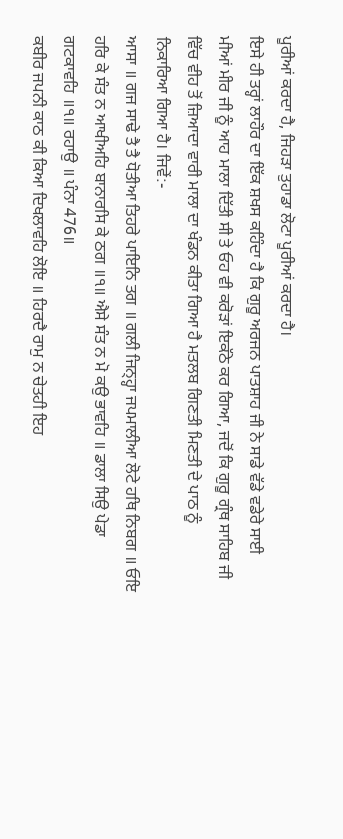ਪੂਰੀਆਂ ਕਰਦਾ ਹੈ, ਜਿਹੜਾ ਤੁਹਾਡਾ ਲੋਟਾ ਪੂਰੀਆਂ ਕਰਦਾ ਹੈ।
ਇਸੇ ਹੀ ਤਰ੍ਹਾਂ ਲਾਹੌਰ ਦਾ ਇੱਕ ਸ਼ਖਸ ਕਹਿੰਦਾ ਹੈ ਕਿ ਗੁਰੂ ਅਰਜਨ ਪਾਤਸ਼ਾਹ ਜੀ ਨੇ ਸਾਡੇ ਵੱਡੇ ਵਡੇਰੇ ਸਾਈ
ਮੀਆਂ ਮੀਰ ਜੀ ਨੂੰ ਆਹ ਮਾਲਾ ਦਿੱਤੀ ਸੀ ਤੇ ਓਹ ਵੀ ਕਰੋੜਾਂ ਇਕੱਠੇ ਕਰ ਗਿਆ, ਜਦੋਂ ਕਿ ਗੁਰੂ ਗ੍ਰੰਥ ਸਾਹਿਬ ਜੀ
ਵਿੱਚ ਵੀਹ ਤੋਂ ਜ਼ਿਆਦਾ ਵਾਰੀ ਮਾਲਾ ਦਾ ਖੰਡਨ ਕੀਤਾ ਗਿਆ ਹੈ ਮਤਲਬ ਗਿਣਤੀ ਮਿਣਤੀ ਦੇ ਪਾਠ ਨੂੰ
ਨਿਕਾਰਿਆ ਗਿਆ ਹੈ। ਜਿਵੇਂ:-
ਆਸਾ ॥ ਗਜ ਸਾਢੇ ਤੈ ਤੈ ਧੋਤੀਆ ਤਿਹਰੇ ਪਾਇਨਿ ਤਗ ॥ ਗਲੀ ਜਿਨ੍ਹ੍ਹਾ ਜਪਮਾਲੀਆ ਲੋਟੇ ਹਥਿ ਨਿਬਗ ॥ ਓਇ
ਹਰਿ ਕੇ ਸੰਤ ਨ ਆਖੀਅਹਿ ਬਾਨਾਰਸਿ ਕੇ ਠਗ ॥੧॥ ਐਸੇ ਸੰਤ ਨ ਮੋ ਕਉ ਭਾਵਹਿ ॥ ਡਾਲਾ ਸਿਉ ਪੇਡਾ
ਗਟਕਾਵਹਿ ॥੧॥ ਰਹਾਉ ॥ ਪੰਨਾ 476॥
ਕਬੀਰ ਜਪਨੀ ਕਾਠ ਕੀ ਕਿਆ ਦਿਖਲਾਵਹਿ ਲੋਇ ॥ ਹਿਰਦੈ ਰਾਮੁ ਨ ਚੇਤਹੀ ਇਹ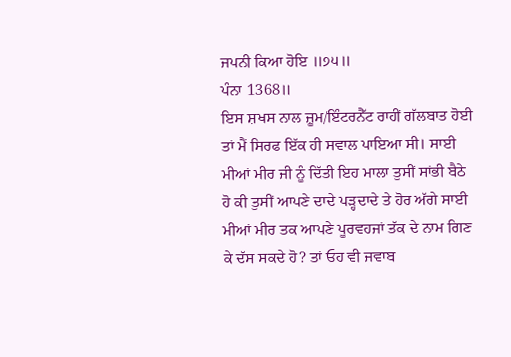ਜਪਨੀ ਕਿਆ ਹੋਇ ॥੭੫॥
ਪੰਨਾ 1368॥
ਇਸ ਸ਼ਖਸ ਨਾਲ ਜ਼ੂਮ/ਇੰਟਰਨੈੱਟ ਰਾਹੀਂ ਗੱਲਬਾਤ ਹੋਈ ਤਾਂ ਮੈਂ ਸਿਰਫ ਇੱਕ ਹੀ ਸਵਾਲ ਪਾਇਆ ਸੀ। ਸਾਈ
ਮੀਆਂ ਮੀਰ ਜੀ ਨੂੰ ਦਿੱਤੀ ਇਹ ਮਾਲਾ ਤੁਸੀਂ ਸਾਂਭੀ ਬੈਠੇ ਹੋ ਕੀ ਤੁਸੀਂ ਆਪਣੇ ਦਾਦੇ ਪੜ੍ਹਦਾਦੇ ਤੇ ਹੋਰ ਅੱਗੇ ਸਾਈ
ਮੀਆਂ ਮੀਰ ਤਕ ਆਪਣੇ ਪੂਰਵਹਜਾਂ ਤੱਕ ਦੇ ਨਾਮ ਗਿਣ ਕੇ ਦੱਸ ਸਕਦੇ ਹੋ? ਤਾਂ ਓਹ ਵੀ ਜਵਾਬ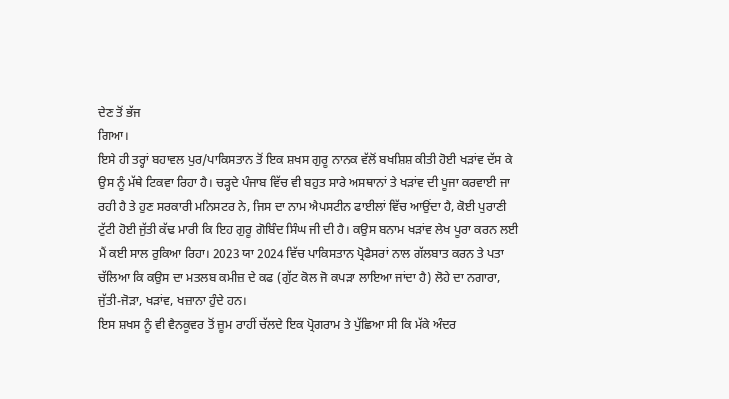ਦੇਣ ਤੋਂ ਭੱਜ
ਗਿਆ।
ਇਸੇ ਹੀ ਤਰ੍ਹਾਂ ਬਹਾਵਲ ਪੁਰ/ਪਾਕਿਸਤਾਨ ਤੋਂ ਇਕ ਸ਼ਖਸ ਗੁਰੂ ਨਾਨਕ ਵੱਲੋਂ ਬਖਸ਼ਿਸ਼ ਕੀਤੀ ਹੋਈ ਖੜਾਂਵ ਦੱਸ ਕੇ
ਉਸ ਨੂੰ ਮੱਥੇ ਟਿਕਵਾ ਰਿਹਾ ਹੈ। ਚੜ੍ਹਦੇ ਪੰਜਾਬ ਵਿੱਚ ਵੀ ਬਹੁਤ ਸਾਰੇ ਅਸਥਾਨਾਂ ਤੇ ਖੜਾਂਵ ਦੀ ਪੂਜਾ ਕਰਵਾਈ ਜਾ
ਰਹੀ ਹੈ ਤੇ ਹੁਣ ਸਰਕਾਰੀ ਮਨਿਸਟਰ ਨੇ, ਜਿਸ ਦਾ ਨਾਮ ਐਪਸਟੀਨ ਫਾਈਲਾਂ ਵਿੱਚ ਆਉਂਦਾ ਹੈ, ਕੋਈ ਪੁਰਾਣੀ
ਟੁੱਟੀ ਹੋਈ ਜੁੱਤੀ ਕੱਢ ਮਾਰੀ ਕਿ ਇਹ ਗੁਰੂ ਗੋਬਿੰਦ ਸਿੰਘ ਜੀ ਦੀ ਹੈ। ਕਉਸ ਬਨਾਮ ਖੜਾਂਵ ਲੇਖ ਪੂਰਾ ਕਰਨ ਲਈ
ਮੈਂ ਕਈ ਸਾਲ ਰੁਕਿਆ ਰਿਹਾ। 2023 ਯਾ 2024 ਵਿੱਚ ਪਾਕਿਸਤਾਨ ਪ੍ਰੋਫੈਸਰਾਂ ਨਾਲ ਗੱਲਬਾਤ ਕਰਨ ਤੇ ਪਤਾ
ਚੱਲਿਆ ਕਿ ਕਉਸ ਦਾ ਮਤਲਬ ਕਮੀਜ਼ ਦੇ ਕਫ (ਗੁੱਟ ਕੋਲ ਜੋ ਕਪੜਾ ਲਾਇਆ ਜਾਂਦਾ ਹੈ) ਲੋਹੇ ਦਾ ਨਗਾਰਾ,
ਜੁੱਤੀ-ਜੋੜਾ, ਖੜਾਂਵ, ਖਜ਼ਾਨਾ ਹੁੰਦੇ ਹਨ।
ਇਸ ਸ਼ਖਸ ਨੂੰ ਵੀ ਵੈਨਕੂਵਰ ਤੋਂ ਜ਼ੂਮ ਰਾਹੀਂ ਚੱਲਦੇ ਇਕ ਪ੍ਰੋਗਰਾਮ ਤੇ ਪੁੱਛਿਆ ਸੀ ਕਿ ਮੱਕੇ ਅੰਦਰ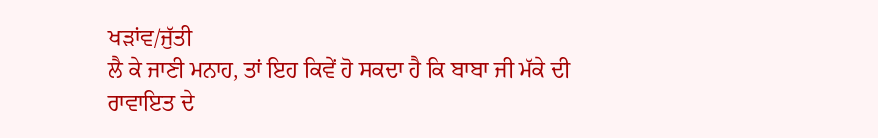ਖੜਾਂਵ/ਜੁੱਤੀ
ਲੈ ਕੇ ਜਾਣੀ ਮਨਾਹ, ਤਾਂ ਇਹ ਕਿਵੇਂ ਹੋ ਸਕਦਾ ਹੈ ਕਿ ਬਾਬਾ ਜੀ ਮੱਕੇ ਦੀ ਰਾਵਾਇਤ ਦੇ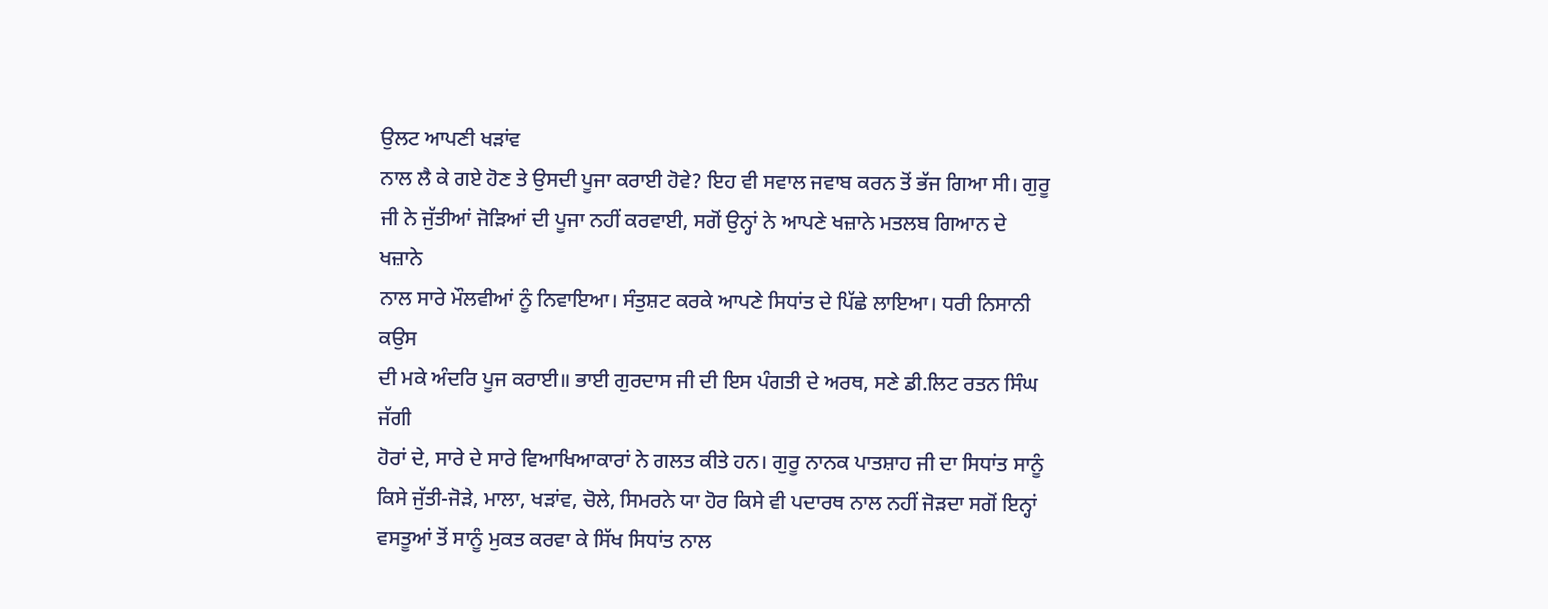ਉਲਟ ਆਪਣੀ ਖੜਾਂਵ
ਨਾਲ ਲੈ ਕੇ ਗਏ ਹੋਣ ਤੇ ਉਸਦੀ ਪੂਜਾ ਕਰਾਈ ਹੋਵੇ? ਇਹ ਵੀ ਸਵਾਲ ਜਵਾਬ ਕਰਨ ਤੋਂ ਭੱਜ ਗਿਆ ਸੀ। ਗੁਰੂ
ਜੀ ਨੇ ਜੁੱਤੀਆਂ ਜੋੜਿਆਂ ਦੀ ਪੂਜਾ ਨਹੀਂ ਕਰਵਾਈ, ਸਗੋਂ ਉਨ੍ਹਾਂ ਨੇ ਆਪਣੇ ਖਜ਼ਾਨੇ ਮਤਲਬ ਗਿਆਨ ਦੇ ਖਜ਼ਾਨੇ
ਨਾਲ ਸਾਰੇ ਮੌਲਵੀਆਂ ਨੂੰ ਨਿਵਾਇਆ। ਸੰਤੁਸ਼ਟ ਕਰਕੇ ਆਪਣੇ ਸਿਧਾਂਤ ਦੇ ਪਿੱਛੇ ਲਾਇਆ। ਧਰੀ ਨਿਸਾਨੀ ਕਉਸ
ਦੀ ਮਕੇ ਅੰਦਰਿ ਪੂਜ ਕਰਾਈ॥ ਭਾਈ ਗੁਰਦਾਸ ਜੀ ਦੀ ਇਸ ਪੰਗਤੀ ਦੇ ਅਰਥ, ਸਣੇ ਡੀ.ਲਿਟ ਰਤਨ ਸਿੰਘ ਜੱਗੀ
ਹੋਰਾਂ ਦੇ, ਸਾਰੇ ਦੇ ਸਾਰੇ ਵਿਆਖਿਆਕਾਰਾਂ ਨੇ ਗਲਤ ਕੀਤੇ ਹਨ। ਗੁਰੂ ਨਾਨਕ ਪਾਤਸ਼ਾਹ ਜੀ ਦਾ ਸਿਧਾਂਤ ਸਾਨੂੰ
ਕਿਸੇ ਜੁੱਤੀ-ਜੋੜੇ, ਮਾਲਾ, ਖੜਾਂਵ, ਚੋਲੇ, ਸਿਮਰਨੇ ਯਾ ਹੋਰ ਕਿਸੇ ਵੀ ਪਦਾਰਥ ਨਾਲ ਨਹੀਂ ਜੋੜਦਾ ਸਗੋਂ ਇਨ੍ਹਾਂ
ਵਸਤੂਆਂ ਤੋਂ ਸਾਨੂੰ ਮੁਕਤ ਕਰਵਾ ਕੇ ਸਿੱਖ ਸਿਧਾਂਤ ਨਾਲ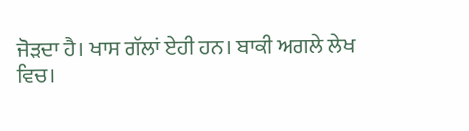ਜੋੜਦਾ ਹੈ। ਖਾਸ ਗੱਲਾਂ ਏਹੀ ਹਨ। ਬਾਕੀ ਅਗਲੇ ਲੇਖ
ਵਿਚ।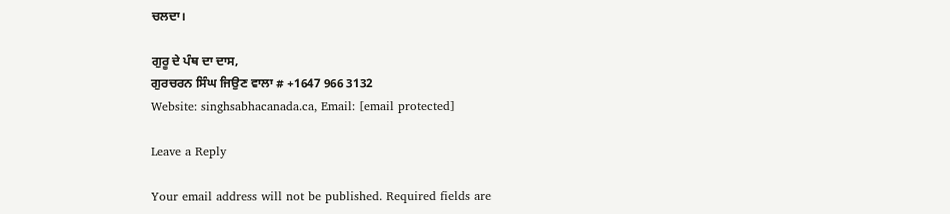ਚਲਦਾ।

ਗੁਰੂ ਦੇ ਪੰਥ ਦਾ ਦਾਸ,
ਗੁਰਚਰਨ ਸਿੰਘ ਜਿਉਣ ਵਾਲਾ # +1647 966 3132
Website: singhsabhacanada.ca, Email: [email protected]

Leave a Reply

Your email address will not be published. Required fields are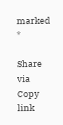marked *

Share via
Copy link